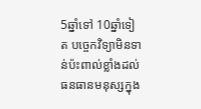5ឆ្នាំទៅ 10ឆ្នាំទៀត បច្ចេកវិទ្យាមិនទាន់ប៉ះពាល់ខ្លាំងដល់ធនធានមនុស្សក្នុង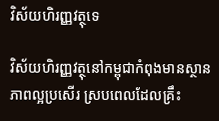វិស័យហិរញ្ញវត្ថុទេ

វិស័យហិរញ្ញវត្ថុនៅកម្ពុជាកំពុងមានស្ថានភាពល្អប្រសើរ ស្របពេលដែលគ្រឹះ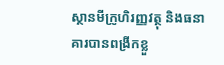ស្ថានមីក្រូហិរញ្ញវត្ថុ និងធនាគារបានពង្រីកខ្លួ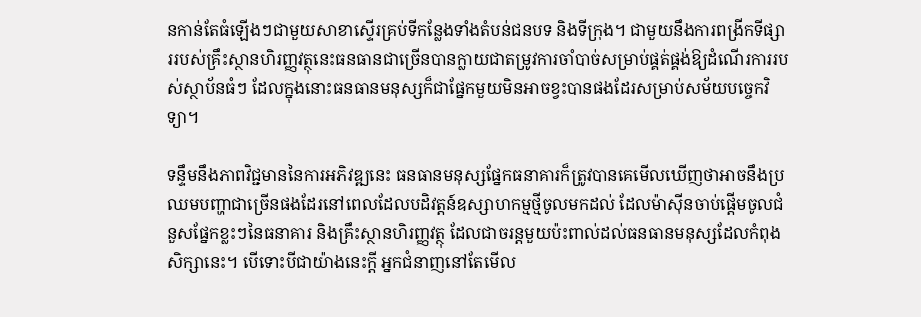នកាន់តែធំឡើងៗជាមួយសាខាស្ទើរគ្រប់ទីកន្លែងទាំងតំបន់ជនបទ និងទីក្រុង។ ជាមួយនឹងការពង្រីកទីផ្សាររបស់គ្រឹះស្ថានហិរញ្ញវត្ថុនេះធនធានជាច្រើនបានក្លាយជាតម្រូវការចាំបាច់សម្រាប់ផ្គត់ផ្គង់ឱ្យដំណើរការរបស់ស្ថាប័នធំៗ ដែលក្នុងនោះធនធានមនុស្សក៏ជាផ្នែកមួយមិនអាចខ្វះបានផងដែរសម្រាប់សម័យបច្ចេកវិទ្យា។

ទន្ទឹមនឹងភាពវិជ្ជមាននៃការអភិវឌ្ឍនេះ ធនធានមនុស្សផ្នែកធនាគារក៏ត្រូវបានគេមើលឃើញថាអាចនឹងប្រឈមបញ្ហាជាច្រើនផងដែរនៅពេលដែលបដិវត្ដន៍ឧស្សាហកម្មថ្មីចូលមកដល់ ដែលម៉ាស៊ីនចាប់ផ្តើមចូលជំនួសផ្នែកខ្លះៗនៃធនាគារ និងគ្រឹះស្ថានហិរញ្ញវត្ថុ ដែលជាចរន្តមួយប៉ះពាល់ដល់ធនធានមនុស្សដែលកំពុងសិក្សានេះ។ បើទោះបីជាយ៉ាងនេះក្តី អ្នកជំនាញនៅតែមើល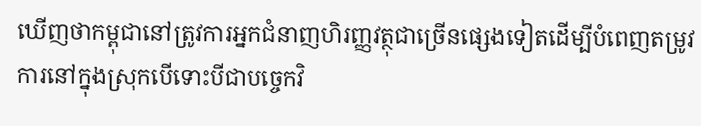ឃើញថាកម្ពុជានៅត្រូវការអ្នកជំនាញហិរញ្ញវត្ថុជាច្រើនផ្សេងទៀតដើម្បីបំពេញតម្រូវការនៅក្នុងស្រុកបើទោះបីជាបច្ចេកវិ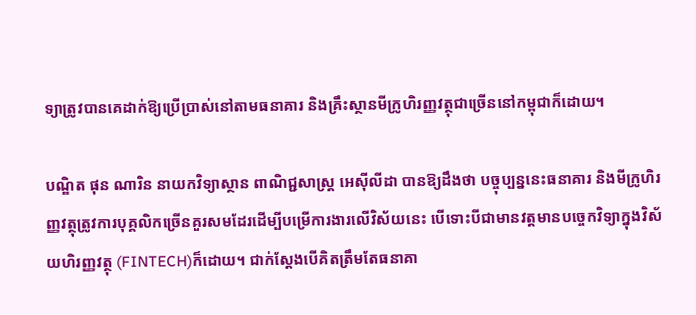ទ្យាត្រូវបានគេដាក់ឱ្យប្រើប្រាស់នៅតាមធនាគារ និងគ្រឹះស្ថានមីក្រូហិរញ្ញវត្ថុជាច្រើននៅកម្ពុជាក៏ដោយ។

បណ្ឌិត ផុន ណារិន នាយកវិទ្យាស្ថាន ពាណិជ្ជសាស្ត្រ អេស៊ីលីដា បានឱ្យដឹងថា បច្ចុប្បន្ននេះធនាគារ និងមីក្រូហិរញ្ញវត្ថុត្រូវការបុគ្គលិកច្រើនគួរសមដែរដើម្បីបម្រើការងារលើវិស័យនេះ បើទោះបីជាមានវត្តមានបច្ចេកវិទ្យាក្នុងវិស័យហិរញ្ញវត្ថុ (FINTECH)ក៏ដោយ។ ជាក់ស្តែងបើគិតត្រឹមតែធនាគា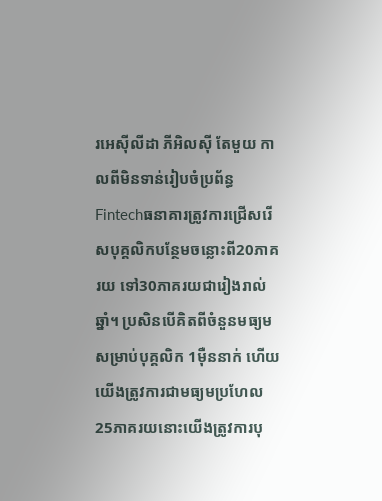រអេស៊ីលីដា ភីអិលស៊ី តែមួយ កាលពីមិនទាន់រៀបចំប្រព័ន្ធ Fintechធនាគារត្រូវការជ្រើសរើសបុគ្គលិកបន្ថែមចន្លោះពី20ភាគរយ ទៅ30ភាគរយជារៀងរាល់ឆ្នាំ។ ប្រសិនបើគិតពីចំនួនមធ្យមសម្រាប់បុគ្គលិក 1ម៉ឺននាក់ ហើយយើងត្រូវការជាមធ្យមប្រហែល 25ភាគរយនោះយើងត្រូវការបុ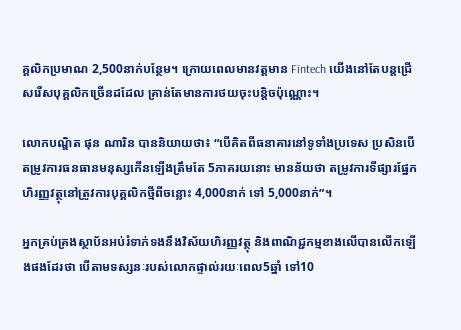គ្គលិកប្រមាណ 2,500នាក់បន្ថែម។ ក្រោយពេលមានវត្តមាន Fintech យើងនៅតែបន្តជ្រើសរើសបុគ្គលិកច្រើនដដែល គ្រាន់តែមានការថយចុះបន្តិចប៉ុណ្ណោះ។

លោកបណ្ឌិត ផុន ណារិន បាននិយាយថា៖ “បើគិតពីធនាគារនៅទូទាំងប្រទេស ប្រសិនបើតម្រូវការធនធានមនុស្សកើនឡើងត្រឹមតែ 5ភាគរយនោះ មានន័យថា តម្រូវការទីផ្សារផ្នែកហិរញ្ញវត្ថុនៅត្រូវការបុគ្គលិកថ្មីពីចន្លោះ 4,000នាក់ ទៅ 5,000នាក់”។

អ្នកគ្រប់គ្រងស្ថាប័នអប់រំទាក់ទងនឹងវិស័យហិរញ្ញវត្ថុ និងពាណិជ្ជកម្មខាងលើបានលើកឡើងផងដែរថា បើតាមទស្សនៈរបស់លោកផ្ទាល់រយៈពេល5ឆ្នាំ ទៅ10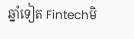ឆ្នាំទៀត Fintechមិ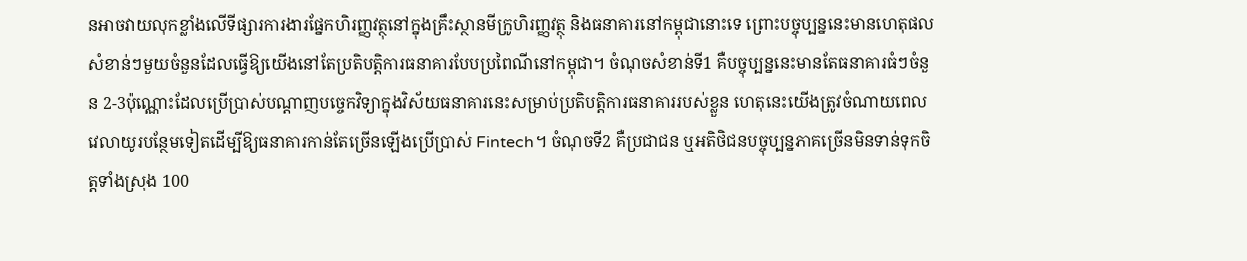នអាចវាយលុកខ្លាំងលើទីផ្សារការងារផ្នែកហិរញ្ញវត្ថុនៅក្នុងគ្រឹះស្ថានមីក្រូហិរញ្ញវត្ថុ និងធនាគារនៅកម្ពុជានោះទេ ព្រោះបច្ចុប្បន្ននេះមានហេតុផលសំខាន់ៗមួយចំនួនដែលធ្វើឱ្យយើងនៅតែប្រតិបត្តិការធនាគារបែបប្រពៃណីនៅកម្ពុជា។ ចំណុចសំខាន់ទី1 គឺបច្ចុប្បន្ននេះមានតែធនាគារធំៗចំនួន 2-3ប៉ុណ្ណោះដែលប្រើប្រាស់បណ្តាញបច្ចេកវិទ្យាក្នុងវិស័យធនាគារនេះសម្រាប់ប្រតិបត្តិការធនាគាររបស់ខ្លួន ហេតុនេះយើងត្រូវចំណាយពេលវេលាយូរបន្ថែមទៀតដើម្បីឱ្យធនាគារកាន់តែច្រើនឡើងប្រើប្រាស់ Fintech។ ចំណុចទី2 គឺប្រជាជន ឬអតិថិជនបច្ចុប្បន្នភាគច្រើនមិនទាន់ទុកចិត្តទាំងស្រុង 100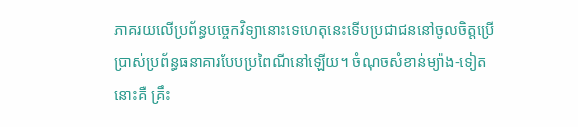ភាគរយលើប្រព័ន្ធបច្ចេកវិទ្យានោះទេហេតុនេះទើបប្រជាជននៅចូលចិត្តប្រើប្រាស់ប្រព័ន្ធធនាគារបែបប្រពៃណីនៅឡើយ។ ចំណុចសំខាន់ម្យ៉ាង-ទៀតនោះគឺ គ្រឹះ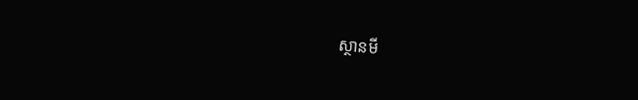ស្ថានមី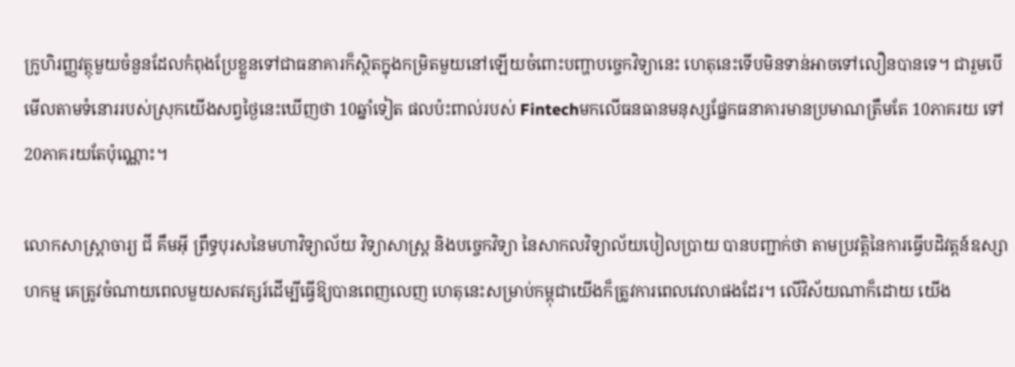ក្រូហិរញ្ញវត្ថុមួយចំនួនដែលកំពុងប្រែខ្លួនទៅជាធនាគារក៏ស្ថិតក្នុងកម្រិតមួយនៅឡើយចំពោះបញ្ហាបច្ចេកវិទ្យានេះ ហេតុនេះទើបមិនទាន់អាចទៅលឿនបានទេ។ ជារួមបើមើលតាមទំនោររបស់ស្រុកយើងសព្វថ្ងៃនេះឃើញថា 10ឆ្នាំទៀត ផលប៉ះពាល់របស់ Fintechមកលើធនធានមនុស្សផ្នែកធនាគារមានប្រមាណត្រឹមតែ 10ភាគរយ ទៅ20ភាគរយតែប៉ុណ្ណោះ។

លោកសាស្ត្រាចារ្យ ជី គឹមអុី ព្រឹទ្ធបុរសនៃមហាវិទ្យាល័យ វិទ្យាសាស្ត្រ និងបច្ចេកវិទ្យា នៃសាកលវិទ្យាល័យបៀលប្រាយ បានបញ្ជាក់ថា តាមប្រវត្តិនៃការធ្វើបដិវត្តន៍ឧស្សាហកម្ម គេត្រូវចំណាយពេលមួយសតវត្សរ៍ដើម្បីធ្វើឱ្យបានពេញលេញ ហេតុនេះសម្រាប់កម្ពុជាយើងក៏ត្រូវការពេលវេលាផងដែរ។ លើវិស័យណាក៏ដោយ យើង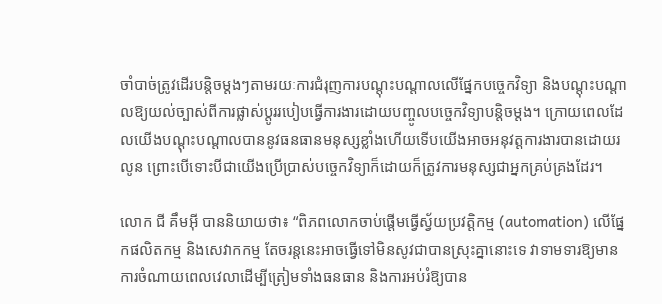ចាំបាច់ត្រូវដើរបន្តិចម្តងៗតាមរយៈការជំរុញការបណ្តុះបណ្តាលលើផ្នែកបច្ចេកវិទ្យា និងបណ្តុះបណ្តាលឱ្យយល់ច្បាស់ពីការផ្លាស់ប្តូររបៀបធ្វើការងារដោយបញ្ចូលបច្ចេកវិទ្យាបន្តិចម្តង។ ក្រោយពេលដែលយើងបណ្តុះបណ្តាលបាននូវធនធានមនុស្សខ្លាំងហើយទើបយើងអាចអនុវត្តការងារបានដោយរលូន ព្រោះបើទោះបីជាយើងប្រើប្រាស់បច្ចេកវិទ្យាក៏ដោយក៏ត្រូវការមនុស្សជាអ្នកគ្រប់គ្រងដែរ។

លោក ជី គឹមអុី បាននិយាយថា៖ “ពិភពលោកចាប់ផ្តើមធ្វើស្វ័យប្រវត្តិកម្ម (automation) លើផ្នែកផលិតកម្ម និងសេវាកកម្ម តែចរន្តនេះអាចធ្វើទៅមិនសូវជាបានស្រុះគ្នានោះទេ វាទាមទារឱ្យមានការចំណាយពេលវេលាដើម្បីត្រៀមទាំងធនធាន និងការអប់រំឱ្យបាន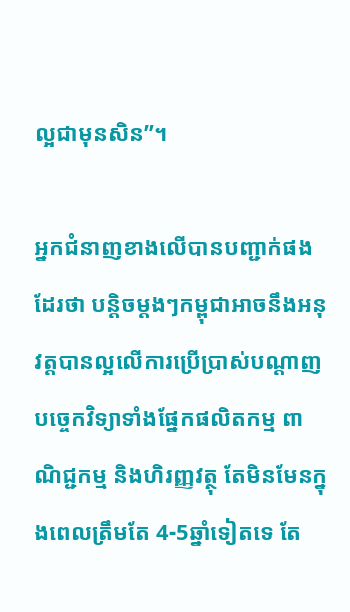ល្អជាមុនសិន”។

អ្នកជំនាញខាងលើបានបញ្ជាក់ផងដែរថា បន្តិចម្តងៗកម្ពុជាអាចនឹងអនុវត្តបានល្អលើការប្រើប្រាស់បណ្តាញបច្ចេកវិទ្យាទាំងផ្នែកផលិតកម្ម ពាណិជ្ជកម្ម និងហិរញ្ញវត្ថុ តែមិនមែនក្នុងពេលត្រឹមតែ 4-5ឆ្នាំទៀតទេ តែ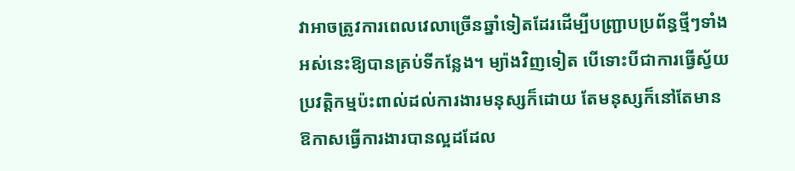វាអាចត្រូវការពេលវេលាច្រើនឆ្នាំទៀតដែរដើម្បីបញ្ជ្រាបប្រព័ន្ធថ្មីៗទាំងអស់នេះឱ្យបានគ្រប់ទីកន្លែង។ ម្យ៉ាងវិញទៀត បើទោះបីជាការធ្វើស្វ័យប្រវត្តិកម្មប៉ះពាល់ដល់ការងារមនុស្សក៏ដោយ តែមនុស្សក៏នៅតែមានឱកាសធ្វើការងារបានល្អដដែល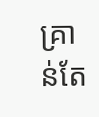គ្រាន់តែ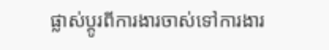ផ្លាស់ប្តូរពីការងារចាស់ទៅការងារ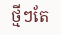ថ្មីៗតែ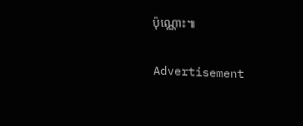ប៉ុណ្ណោះ៕

Advertisement